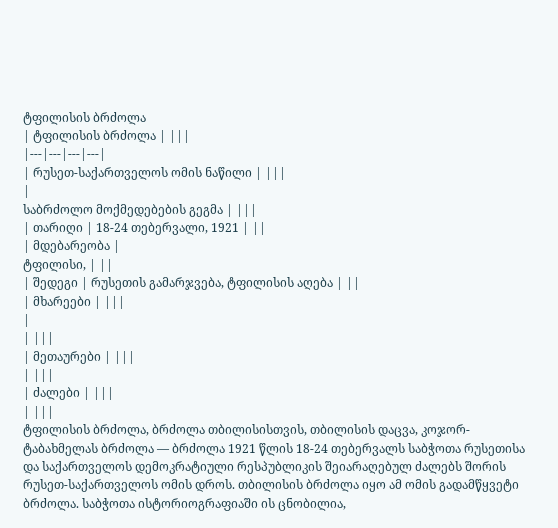ტფილისის ბრძოლა
| ტფილისის ბრძოლა | |||
|---|---|---|---|
| რუსეთ-საქართველოს ომის ნაწილი | |||
|
საბრძოლო მოქმედებების გეგმა | |||
| თარიღი | 18-24 თებერვალი, 1921 | ||
| მდებარეობა |
ტფილისი, | ||
| შედეგი | რუსეთის გამარჯვება, ტფილისის აღება | ||
| მხარეები | |||
|
| |||
| მეთაურები | |||
| |||
| ძალები | |||
| |||
ტფილისის ბრძოლა, ბრძოლა თბილისისთვის, თბილისის დაცვა, კოჯორ-ტაბახმელას ბრძოლა — ბრძოლა 1921 წლის 18-24 თებერვალს საბჭოთა რუსეთისა და საქართველოს დემოკრატიული რესპუბლიკის შეიარაღებულ ძალებს შორის რუსეთ-საქართველოს ომის დროს. თბილისის ბრძოლა იყო ამ ომის გადამწყვეტი ბრძოლა. საბჭოთა ისტორიოგრაფიაში ის ცნობილია,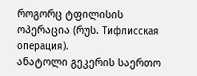როგორც ტფილისის ოპერაცია (რუს. Тифлисская операция).
ანატოლი გეკერის საერთო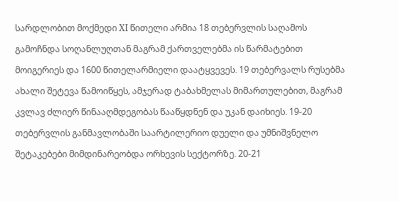სარდლობით მოქმედი XI წითელი არმია 18 თებერვლის საღამოს გამოჩნდა სოღანლუღთან მაგრამ ქართველებმა ის წარმატებით მოიგერიეს და 1600 წითელარმიელი დაატყვევეს. 19 თებერვალს რუსებმა ახალი შეტევა წამოიწყეს, ამჯერად ტაბახმელას მიმართულებით, მაგრამ კვლავ ძლიერ წინააღმდეგობას წააწყდნენ და უკან დაიხიეს. 19-20 თებერვლის განმავლობაში საარტილერიო დუელი და უმნიშვნელო შეტაკებები მიმდინარეობდა ორხევის სექტორზე. 20-21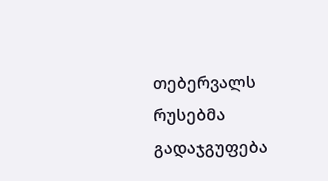თებერვალს რუსებმა გადაჯგუფება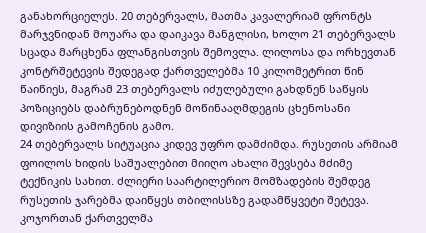განახორციელეს. 20 თებერვალს, მათმა კავალერიამ ფრონტს მარჯვნიდან მოუარა და დაიკავა მანგლისი, ხოლო 21 თებერვალს სცადა მარცხენა ფლანგისთვის შემოვლა. ლილოსა და ორხევთან კონტრშეტევის შედეგად ქართველებმა 10 კილომეტრით წინ წაიწიეს, მაგრამ 23 თებერვალს იძულებული გახდნენ საწყის პოზიციებს დაბრუნებოდნენ მოწინააღმდეგის ცხენოსანი დივიზიის გამოჩენის გამო.
24 თებერვალს სიტუაცია კიდევ უფრო დამძიმდა. რუსეთის არმიამ ფოილოს ხიდის საშუალებით მიიღო ახალი შევსება მძიმე ტექნიკის სახით. ძლიერი საარტილერიო მომზადების შემდეგ რუსეთის ჯარებმა დაიწყეს თბილისსზე გადამწყვეტი შეტევა. კოჯორთან ქართველმა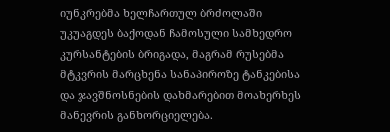იუნკრებმა ხელჩართულ ბრძოლაში უკუაგდეს ბაქოდან ჩამოსული სამხედრო კურსანტების ბრიგადა, მაგრამ რუსებმა მტკვრის მარცხენა სანაპიროზე ტანკებისა და ჯავშნოსნების დახმარებით მოახერხეს მანევრის განხორციელება.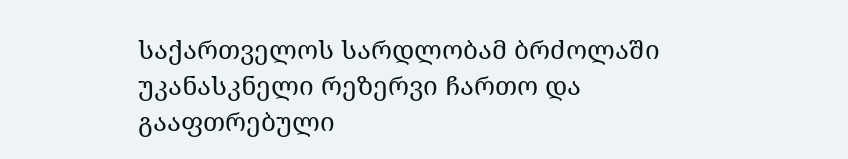საქართველოს სარდლობამ ბრძოლაში უკანასკნელი რეზერვი ჩართო და გააფთრებული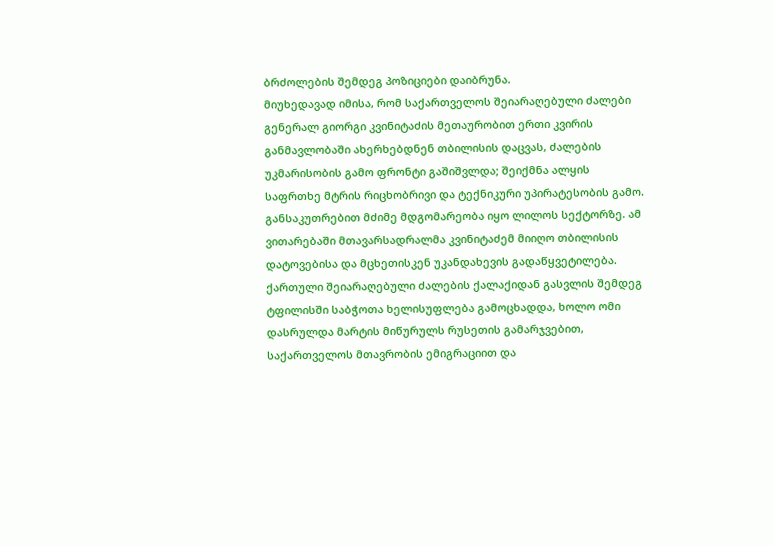ბრძოლების შემდეგ პოზიციები დაიბრუნა.
მიუხედავად იმისა, რომ საქართველოს შეიარაღებული ძალები გენერალ გიორგი კვინიტაძის მეთაურობით ერთი კვირის განმავლობაში ახერხებდნენ თბილისის დაცვას, ძალების უკმარისობის გამო ფრონტი გაშიშვლდა; შეიქმნა ალყის საფრთხე მტრის რიცხობრივი და ტექნიკური უპირატესობის გამო. განსაკუთრებით მძიმე მდგომარეობა იყო ლილოს სექტორზე. ამ ვითარებაში მთავარსადრალმა კვინიტაძემ მიიღო თბილისის დატოვებისა და მცხეთისკენ უკანდახევის გადაწყვეტილება.
ქართული შეიარაღებული ძალების ქალაქიდან გასვლის შემდეგ ტფილისში საბჭოთა ხელისუფლება გამოცხადდა, ხოლო ომი დასრულდა მარტის მიწურულს რუსეთის გამარჯვებით, საქართველოს მთავრობის ემიგრაციით და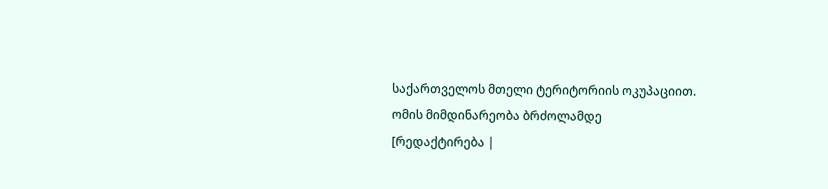საქართველოს მთელი ტერიტორიის ოკუპაციით.
ომის მიმდინარეობა ბრძოლამდე
[რედაქტირება |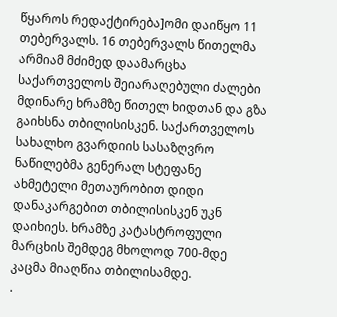წყაროს რედაქტირება]ომი დაიწყო 11 თებერვალს. 16 თებერვალს წითელმა არმიამ მძიმედ დაამარცხა საქართველოს შეიარაღებული ძალები მდინარე ხრამზე წითელ ხიდთან და გზა გაიხსნა თბილისისკენ. საქართველოს სახალხო გვარდიის სასაზღვრო ნაწილებმა გენერალ სტეფანე ახმეტელი მეთაურობით დიდი დანაკარგებით თბილისისკენ უკნ დაიხიეს. ხრამზე კატასტროფული მარცხის შემდეგ მხოლოდ 700-მდე კაცმა მიაღწია თბილისამდე.
.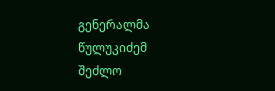გენერალმა წულუკიძემ შეძლო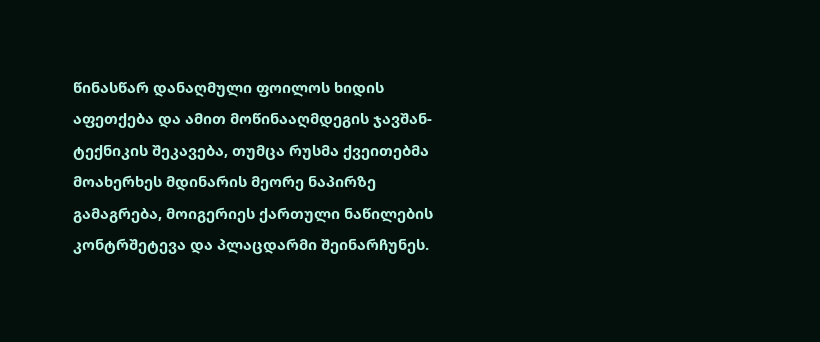წინასწარ დანაღმული ფოილოს ხიდის აფეთქება და ამით მოწინააღმდეგის ჯავშან-ტექნიკის შეკავება, თუმცა რუსმა ქვეითებმა მოახერხეს მდინარის მეორე ნაპირზე გამაგრება, მოიგერიეს ქართული ნაწილების კონტრშეტევა და პლაცდარმი შეინარჩუნეს.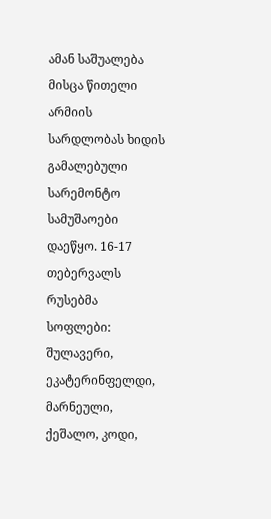ამან საშუალება მისცა წითელი არმიის სარდლობას ხიდის გამალებული სარემონტო სამუშაოები დაეწყო. 16-17 თებერვალს რუსებმა სოფლები: შულავერი, ეკატერინფელდი, მარნეული, ქეშალო, კოდი,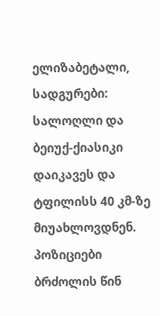ელიზაბეტალი, სადგურები: სალოღლი და ბეიუქ-ქიასიკი დაიკავეს და ტფილისს 40 კმ-ზე მიუახლოვდნენ.
პოზიციები ბრძოლის წინ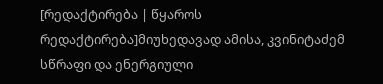[რედაქტირება | წყაროს რედაქტირება]მიუხედავად ამისა, კვინიტაძემ სწრაფი და ენერგიული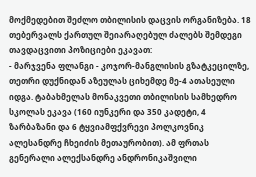მოქმედებით შეძლო თბილისის დაცვის ორგანიზება. 18 თებერვალს ქართულ შეიარაღებულ ძალებს შემდეგი თავდაცვითი პოზიციები ეკავათ:
- მარჯვენა ფლანგი - კოჯორ-მანგლისის გზატკეცილზე, თეთრი დუქნიდან აზეულას ციხემდე მე-4 ათასეული იდგა. ტაბახმელას მონაკვეთი თბილისის სამხედრო სკოლას ეკავა (160 იუნკერი და 350 კადეტი, 4 ზარბაზანი და 6 ტყვიამფქვრევი პოლკოვნიკ ალესანდრე ჩხეიძის მეთაურობით). ამ ფრთას გენერალი ალექსანდრე ანდრონიკაშვილი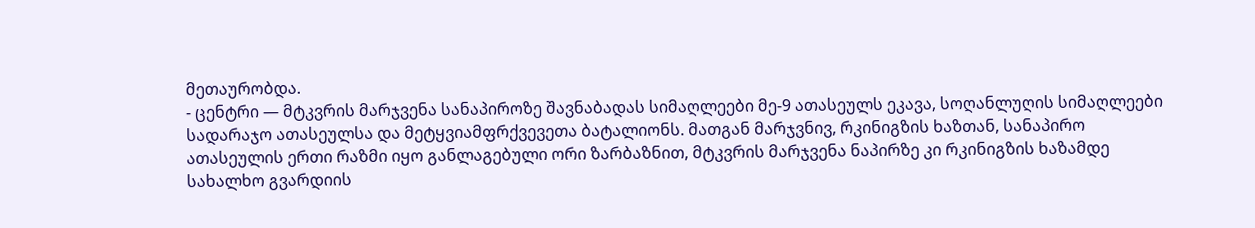მეთაურობდა.
- ცენტრი — მტკვრის მარჯვენა სანაპიროზე შავნაბადას სიმაღლეები მე-9 ათასეულს ეკავა, სოღანლუღის სიმაღლეები სადარაჯო ათასეულსა და მეტყვიამფრქვევეთა ბატალიონს. მათგან მარჯვნივ, რკინიგზის ხაზთან, სანაპირო ათასეულის ერთი რაზმი იყო განლაგებული ორი ზარბაზნით, მტკვრის მარჯვენა ნაპირზე კი რკინიგზის ხაზამდე სახალხო გვარდიის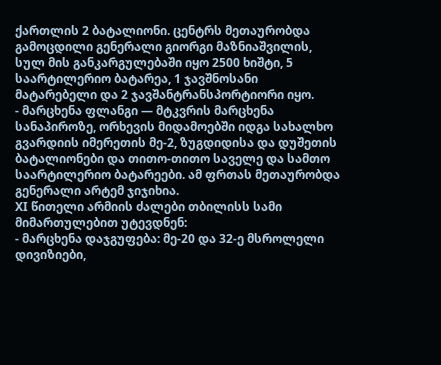ქართლის 2 ბატალიონი. ცენტრს მეთაურობდა გამოცდილი გენერალი გიორგი მაზნიაშვილის, სულ მის განკარგულებაში იყო 2500 ხიშტი, 5 საარტილერიო ბატარეა, 1 ჯავშნოსანი მატარებელი და 2 ჯავშანტრანსპორტიორი იყო.
- მარცხენა ფლანგი — მტკვრის მარცხენა სანაპიროზე, ორხევის მიდამოებში იდგა სახალხო გვარდიის იმერეთის მე-2, ზუგდიდისა და დუშეთის ბატალიონები და თითო-თითო საველე და სამთო საარტილერიო ბატარეები. ამ ფრთას მეთაურობდა გენერალი არტემ ჯიჯიხია.
XI წითელი არმიის ძალები თბილისს სამი მიმართულებით უტევდნენ:
- მარცხენა დაჯგუფება: მე-20 და 32-ე მსროლელი დივიზიები,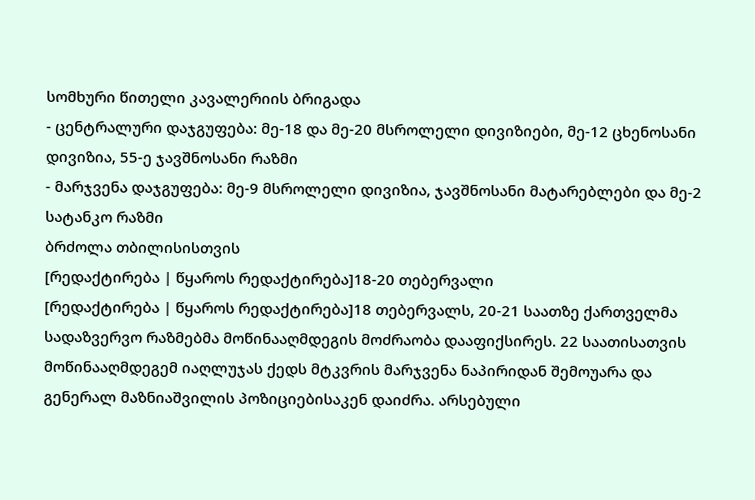სომხური წითელი კავალერიის ბრიგადა
- ცენტრალური დაჯგუფება: მე-18 და მე-20 მსროლელი დივიზიები, მე-12 ცხენოსანი დივიზია, 55-ე ჯავშნოსანი რაზმი
- მარჯვენა დაჯგუფება: მე-9 მსროლელი დივიზია, ჯავშნოსანი მატარებლები და მე-2 სატანკო რაზმი
ბრძოლა თბილისისთვის
[რედაქტირება | წყაროს რედაქტირება]18-20 თებერვალი
[რედაქტირება | წყაროს რედაქტირება]18 თებერვალს, 20-21 საათზე ქართველმა სადაზვერვო რაზმებმა მოწინააღმდეგის მოძრაობა დააფიქსირეს. 22 საათისათვის მოწინააღმდეგემ იაღლუჯას ქედს მტკვრის მარჯვენა ნაპირიდან შემოუარა და გენერალ მაზნიაშვილის პოზიციებისაკენ დაიძრა. არსებული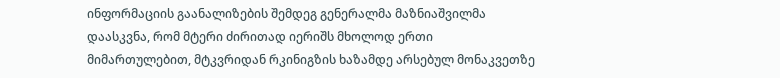ინფორმაციის გაანალიზების შემდეგ გენერალმა მაზნიაშვილმა დაასკვნა, რომ მტერი ძირითად იერიშს მხოლოდ ერთი მიმართულებით, მტკვრიდან რკინიგზის ხაზამდე არსებულ მონაკვეთზე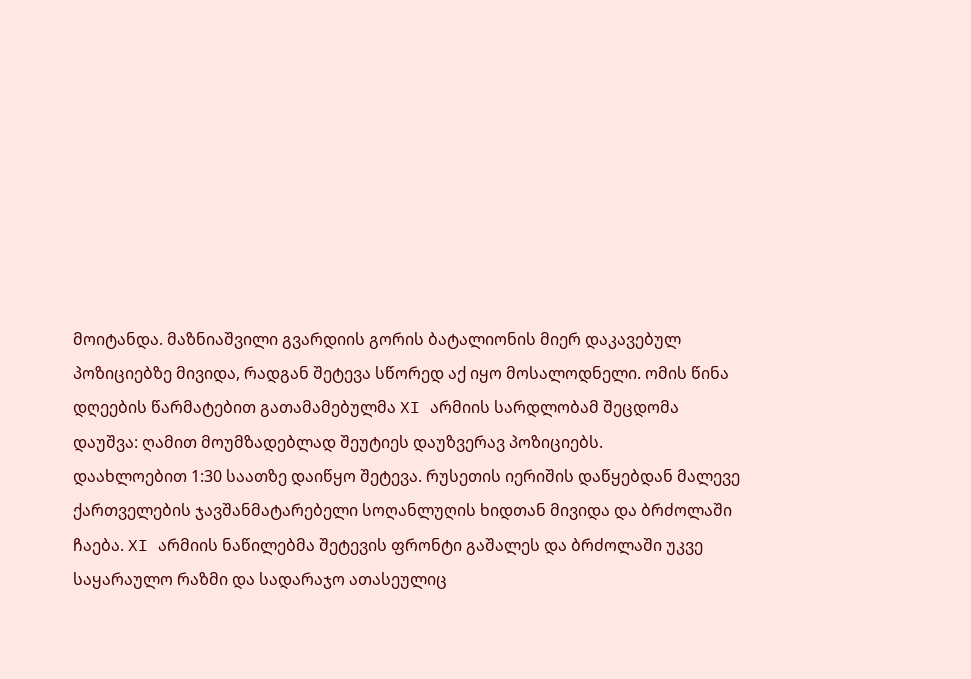მოიტანდა. მაზნიაშვილი გვარდიის გორის ბატალიონის მიერ დაკავებულ პოზიციებზე მივიდა, რადგან შეტევა სწორედ აქ იყო მოსალოდნელი. ომის წინა დღეების წარმატებით გათამამებულმა XI არმიის სარდლობამ შეცდომა დაუშვა: ღამით მოუმზადებლად შეუტიეს დაუზვერავ პოზიციებს.
დაახლოებით 1:30 საათზე დაიწყო შეტევა. რუსეთის იერიშის დაწყებდან მალევე ქართველების ჯავშანმატარებელი სოღანლუღის ხიდთან მივიდა და ბრძოლაში ჩაება. XI არმიის ნაწილებმა შეტევის ფრონტი გაშალეს და ბრძოლაში უკვე საყარაულო რაზმი და სადარაჯო ათასეულიც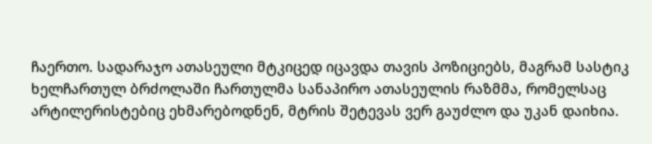ჩაერთო. სადარაჯო ათასეული მტკიცედ იცავდა თავის პოზიციებს, მაგრამ სასტიკ ხელჩართულ ბრძოლაში ჩართულმა სანაპირო ათასეულის რაზმმა, რომელსაც არტილერისტებიც ეხმარებოდნენ, მტრის შეტევას ვერ გაუძლო და უკან დაიხია.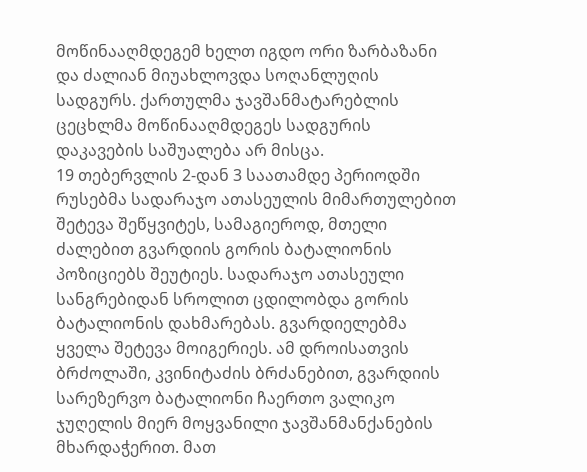მოწინააღმდეგემ ხელთ იგდო ორი ზარბაზანი და ძალიან მიუახლოვდა სოღანლუღის სადგურს. ქართულმა ჯავშანმატარებლის ცეცხლმა მოწინააღმდეგეს სადგურის დაკავების საშუალება არ მისცა.
19 თებერვლის 2-დან 3 საათამდე პერიოდში რუსებმა სადარაჯო ათასეულის მიმართულებით შეტევა შეწყვიტეს, სამაგიეროდ, მთელი ძალებით გვარდიის გორის ბატალიონის პოზიციებს შეუტიეს. სადარაჯო ათასეული სანგრებიდან სროლით ცდილობდა გორის ბატალიონის დახმარებას. გვარდიელებმა ყველა შეტევა მოიგერიეს. ამ დროისათვის ბრძოლაში, კვინიტაძის ბრძანებით, გვარდიის სარეზერვო ბატალიონი ჩაერთო ვალიკო ჯუღელის მიერ მოყვანილი ჯავშანმანქანების მხარდაჭერით. მათ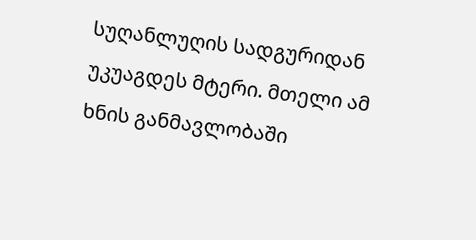სუღანლუღის სადგურიდან უკუაგდეს მტერი. მთელი ამ ხნის განმავლობაში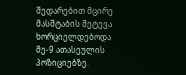შედარებით მცირე მასშტაბის შეტევა ხორციელდებოდა მე-9 ათასეულის პოზიციებზე.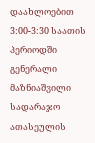დაახლოებით 3:00-3:30 საათის პერიოდში გენერალი მაზნიაშვილი სადარაჯო ათასეულის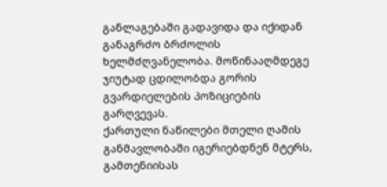განლაგებაში გადავიდა და იქიდან განაგრძო ბრძოლის ხელმძღვანელობა. მოწინააღმდეგე ჯიუტად ცდილობდა გორის გვარდიელების პოზიციების გარღვევას.
ქართული ნაწილები მთელი ღამის განმავლობაში იგერიებდნენ მტერს, გამთენიისას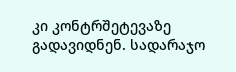კი კონტრშეტევაზე გადავიდნენ. სადარაჯო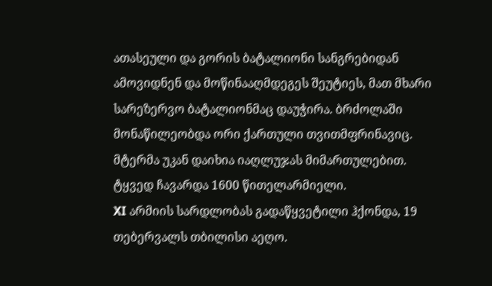ათასეული და გორის ბატალიონი სანგრებიდან ამოვიდნენ და მოწინააღმდეგეს შეუტიეს, მათ მხარი სარეზერვო ბატალიონმაც დაუჭირა. ბრძოლაში მონაწილეობდა ორი ქართული თვითმფრინავიც. მტერმა უკან დაიხია იაღლუჯას მიმართულებით. ტყვედ ჩავარდა 1600 წითელარმიელი.
XI არმიის სარდლობას გადაწყვეტილი ჰქონდა, 19 თებერვალს თბილისი აეღო.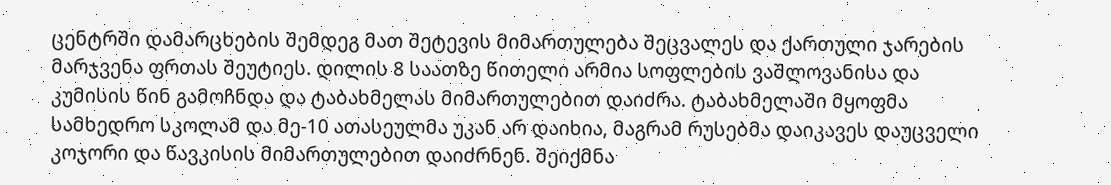ცენტრში დამარცხების შემდეგ მათ შეტევის მიმართულება შეცვალეს და ქართული ჯარების მარჯვენა ფრთას შეუტიეს. დილის 8 საათზე წითელი არმია სოფლების ვაშლოვანისა და კუმისის წინ გამოჩნდა და ტაბახმელას მიმართულებით დაიძრა. ტაბახმელაში მყოფმა სამხედრო სკოლამ და მე-10 ათასეულმა უკან არ დაიხია, მაგრამ რუსებმა დაიკავეს დაუცველი კოჯორი და წავკისის მიმართულებით დაიძრნენ. შეიქმნა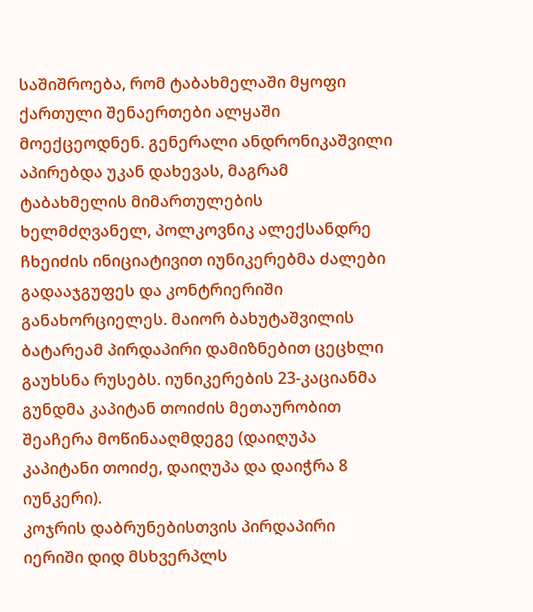საშიშროება, რომ ტაბახმელაში მყოფი ქართული შენაერთები ალყაში მოექცეოდნენ. გენერალი ანდრონიკაშვილი აპირებდა უკან დახევას, მაგრამ ტაბახმელის მიმართულების ხელმძღვანელ, პოლკოვნიკ ალექსანდრე ჩხეიძის ინიციატივით იუნიკერებმა ძალები გადააჯგუფეს და კონტრიერიში განახორციელეს. მაიორ ბახუტაშვილის ბატარეამ პირდაპირი დამიზნებით ცეცხლი გაუხსნა რუსებს. იუნიკერების 23-კაციანმა გუნდმა კაპიტან თოიძის მეთაურობით შეაჩერა მოწინააღმდეგე (დაიღუპა კაპიტანი თოიძე, დაიღუპა და დაიჭრა 8 იუნკერი).
კოჯრის დაბრუნებისთვის პირდაპირი იერიში დიდ მსხვერპლს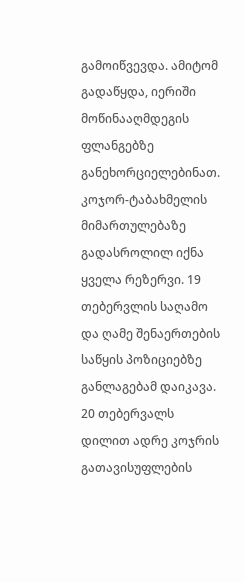გამოიწვევდა. ამიტომ გადაწყდა, იერიში მოწინააღმდეგის ფლანგებზე განეხორციელებინათ. კოჯორ-ტაბახმელის მიმართულებაზე გადასროლილ იქნა ყველა რეზერვი. 19 თებერვლის საღამო და ღამე შენაერთების საწყის პოზიციებზე განლაგებამ დაიკავა.
20 თებერვალს დილით ადრე კოჯრის გათავისუფლების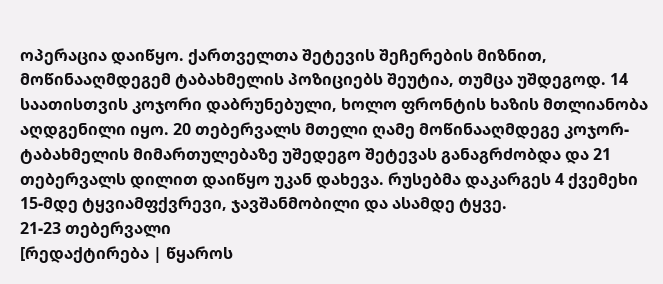ოპერაცია დაიწყო. ქართველთა შეტევის შეჩერების მიზნით, მოწინააღმდეგემ ტაბახმელის პოზიციებს შეუტია, თუმცა უშდეგოდ. 14 საათისთვის კოჯორი დაბრუნებული, ხოლო ფრონტის ხაზის მთლიანობა აღდგენილი იყო. 20 თებერვალს მთელი ღამე მოწინააღმდეგე კოჯორ-ტაბახმელის მიმართულებაზე უშედეგო შეტევას განაგრძობდა და 21 თებერვალს დილით დაიწყო უკან დახევა. რუსებმა დაკარგეს 4 ქვემეხი 15-მდე ტყვიამფქვრევი, ჯავშანმობილი და ასამდე ტყვე.
21-23 თებერვალი
[რედაქტირება | წყაროს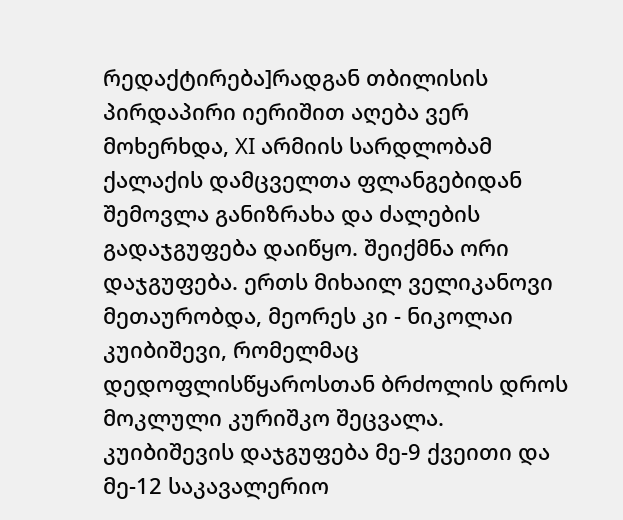რედაქტირება]რადგან თბილისის პირდაპირი იერიშით აღება ვერ მოხერხდა, XI არმიის სარდლობამ ქალაქის დამცველთა ფლანგებიდან შემოვლა განიზრახა და ძალების გადაჯგუფება დაიწყო. შეიქმნა ორი დაჯგუფება. ერთს მიხაილ ველიკანოვი მეთაურობდა, მეორეს კი - ნიკოლაი კუიბიშევი, რომელმაც დედოფლისწყაროსთან ბრძოლის დროს მოკლული კურიშკო შეცვალა. კუიბიშევის დაჯგუფება მე-9 ქვეითი და მე-12 საკავალერიო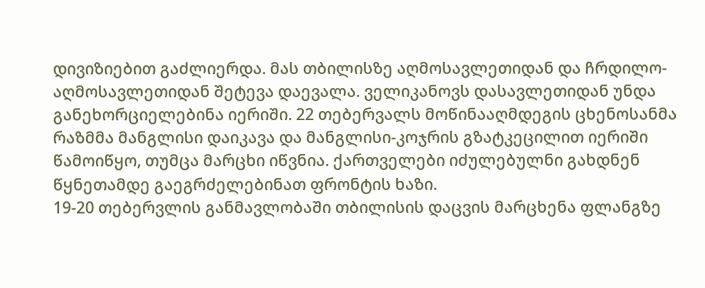დივიზიებით გაძლიერდა. მას თბილისზე აღმოსავლეთიდან და ჩრდილო-აღმოსავლეთიდან შეტევა დაევალა. ველიკანოვს დასავლეთიდან უნდა განეხორციელებინა იერიში. 22 თებერვალს მოწინააღმდეგის ცხენოსანმა რაზმმა მანგლისი დაიკავა და მანგლისი-კოჯრის გზატკეცილით იერიში წამოიწყო, თუმცა მარცხი იწვნია. ქართველები იძულებულნი გახდნენ წყნეთამდე გაეგრძელებინათ ფრონტის ხაზი.
19-20 თებერვლის განმავლობაში თბილისის დაცვის მარცხენა ფლანგზე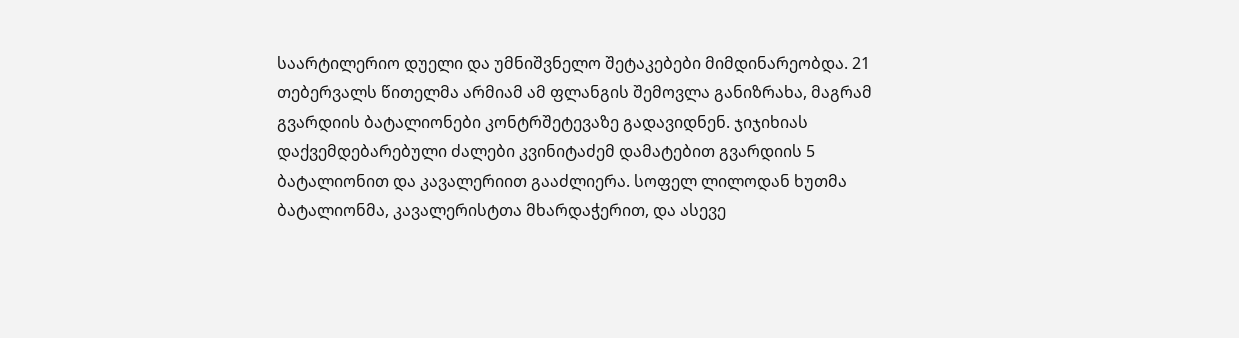საარტილერიო დუელი და უმნიშვნელო შეტაკებები მიმდინარეობდა. 21 თებერვალს წითელმა არმიამ ამ ფლანგის შემოვლა განიზრახა, მაგრამ გვარდიის ბატალიონები კონტრშეტევაზე გადავიდნენ. ჯიჯიხიას დაქვემდებარებული ძალები კვინიტაძემ დამატებით გვარდიის 5 ბატალიონით და კავალერიით გააძლიერა. სოფელ ლილოდან ხუთმა ბატალიონმა, კავალერისტთა მხარდაჭერით, და ასევე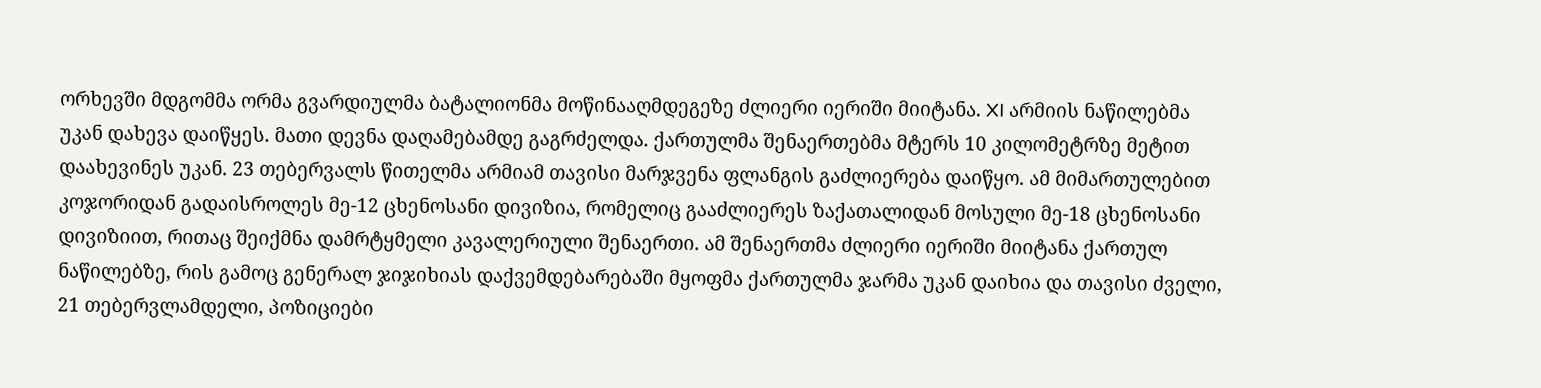ორხევში მდგომმა ორმა გვარდიულმა ბატალიონმა მოწინააღმდეგეზე ძლიერი იერიში მიიტანა. XI არმიის ნაწილებმა უკან დახევა დაიწყეს. მათი დევნა დაღამებამდე გაგრძელდა. ქართულმა შენაერთებმა მტერს 10 კილომეტრზე მეტით დაახევინეს უკან. 23 თებერვალს წითელმა არმიამ თავისი მარჯვენა ფლანგის გაძლიერება დაიწყო. ამ მიმართულებით კოჯორიდან გადაისროლეს მე-12 ცხენოსანი დივიზია, რომელიც გააძლიერეს ზაქათალიდან მოსული მე-18 ცხენოსანი დივიზიით, რითაც შეიქმნა დამრტყმელი კავალერიული შენაერთი. ამ შენაერთმა ძლიერი იერიში მიიტანა ქართულ ნაწილებზე, რის გამოც გენერალ ჯიჯიხიას დაქვემდებარებაში მყოფმა ქართულმა ჯარმა უკან დაიხია და თავისი ძველი, 21 თებერვლამდელი, პოზიციები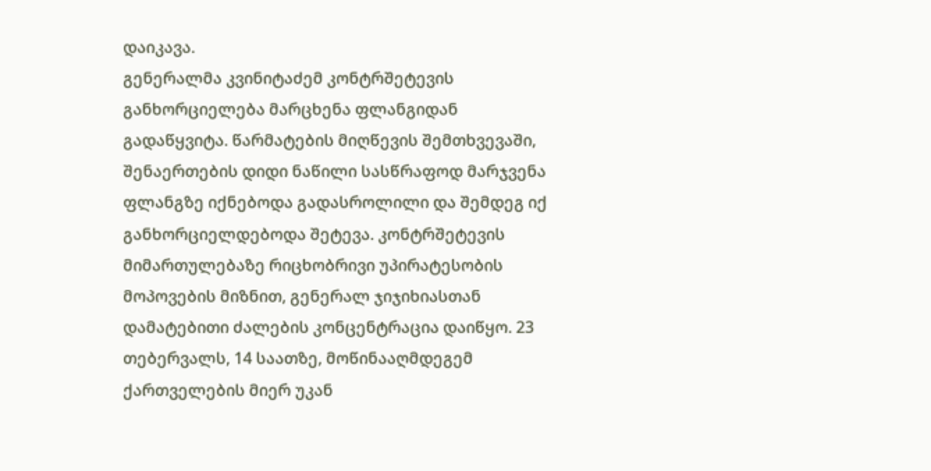დაიკავა.
გენერალმა კვინიტაძემ კონტრშეტევის განხორციელება მარცხენა ფლანგიდან გადაწყვიტა. წარმატების მიღწევის შემთხვევაში, შენაერთების დიდი ნაწილი სასწრაფოდ მარჯვენა ფლანგზე იქნებოდა გადასროლილი და შემდეგ იქ განხორციელდებოდა შეტევა. კონტრშეტევის მიმართულებაზე რიცხობრივი უპირატესობის მოპოვების მიზნით, გენერალ ჯიჯიხიასთან დამატებითი ძალების კონცენტრაცია დაიწყო. 23 თებერვალს, 14 საათზე, მოწინააღმდეგემ ქართველების მიერ უკან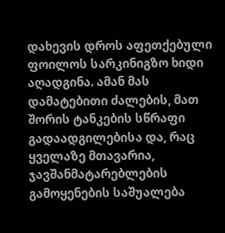დახევის დროს აფეთქებული ფოილოს სარკინიგზო ხიდი აღადგინა. ამან მას დამატებითი ძალების, მათ შორის ტანკების სწრაფი გადაადგილებისა და, რაც ყველაზე მთავარია, ჯავშანმატარებლების გამოყენების საშუალება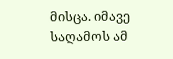მისცა. იმავე საღამოს ამ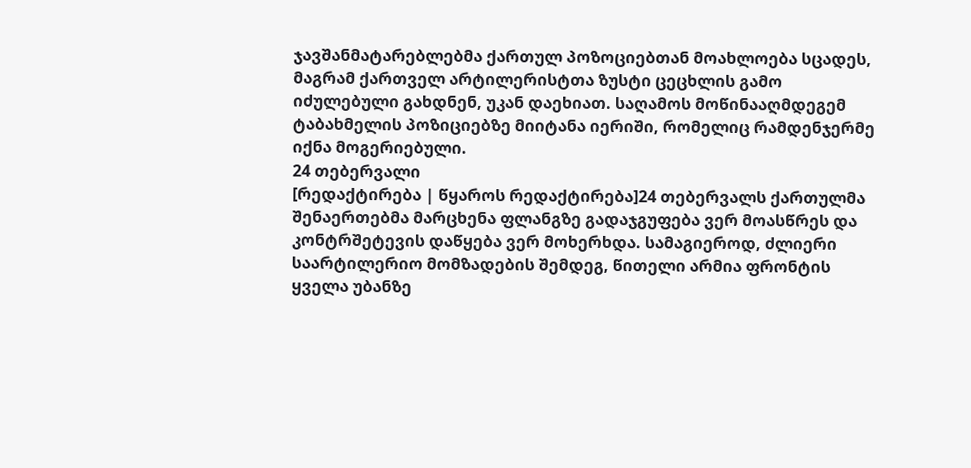ჯავშანმატარებლებმა ქართულ პოზოციებთან მოახლოება სცადეს, მაგრამ ქართველ არტილერისტთა ზუსტი ცეცხლის გამო იძულებული გახდნენ, უკან დაეხიათ. საღამოს მოწინააღმდეგემ ტაბახმელის პოზიციებზე მიიტანა იერიში, რომელიც რამდენჯერმე იქნა მოგერიებული.
24 თებერვალი
[რედაქტირება | წყაროს რედაქტირება]24 თებერვალს ქართულმა შენაერთებმა მარცხენა ფლანგზე გადაჯგუფება ვერ მოასწრეს და კონტრშეტევის დაწყება ვერ მოხერხდა. სამაგიეროდ, ძლიერი საარტილერიო მომზადების შემდეგ, წითელი არმია ფრონტის ყველა უბანზე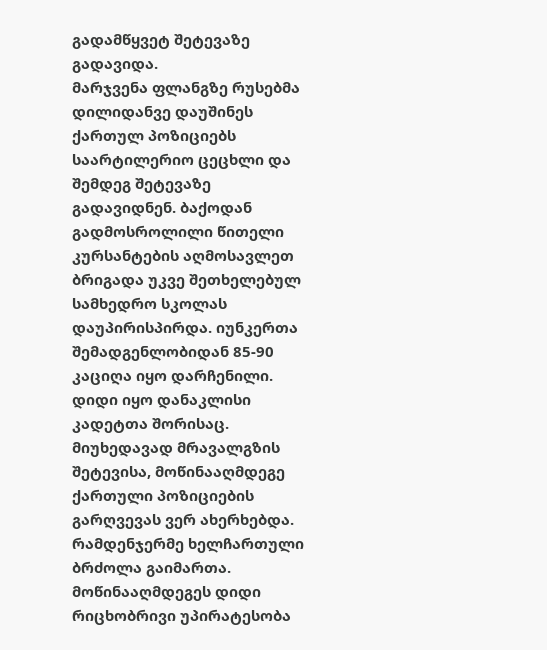გადამწყვეტ შეტევაზე გადავიდა.
მარჯვენა ფლანგზე რუსებმა დილიდანვე დაუშინეს ქართულ პოზიციებს საარტილერიო ცეცხლი და შემდეგ შეტევაზე გადავიდნენ. ბაქოდან გადმოსროლილი წითელი კურსანტების აღმოსავლეთ ბრიგადა უკვე შეთხელებულ სამხედრო სკოლას დაუპირისპირდა. იუნკერთა შემადგენლობიდან 85-90 კაციღა იყო დარჩენილი. დიდი იყო დანაკლისი კადეტთა შორისაც.
მიუხედავად მრავალგზის შეტევისა, მოწინააღმდეგე ქართული პოზიციების გარღვევას ვერ ახერხებდა. რამდენჯერმე ხელჩართული ბრძოლა გაიმართა. მოწინააღმდეგეს დიდი რიცხობრივი უპირატესობა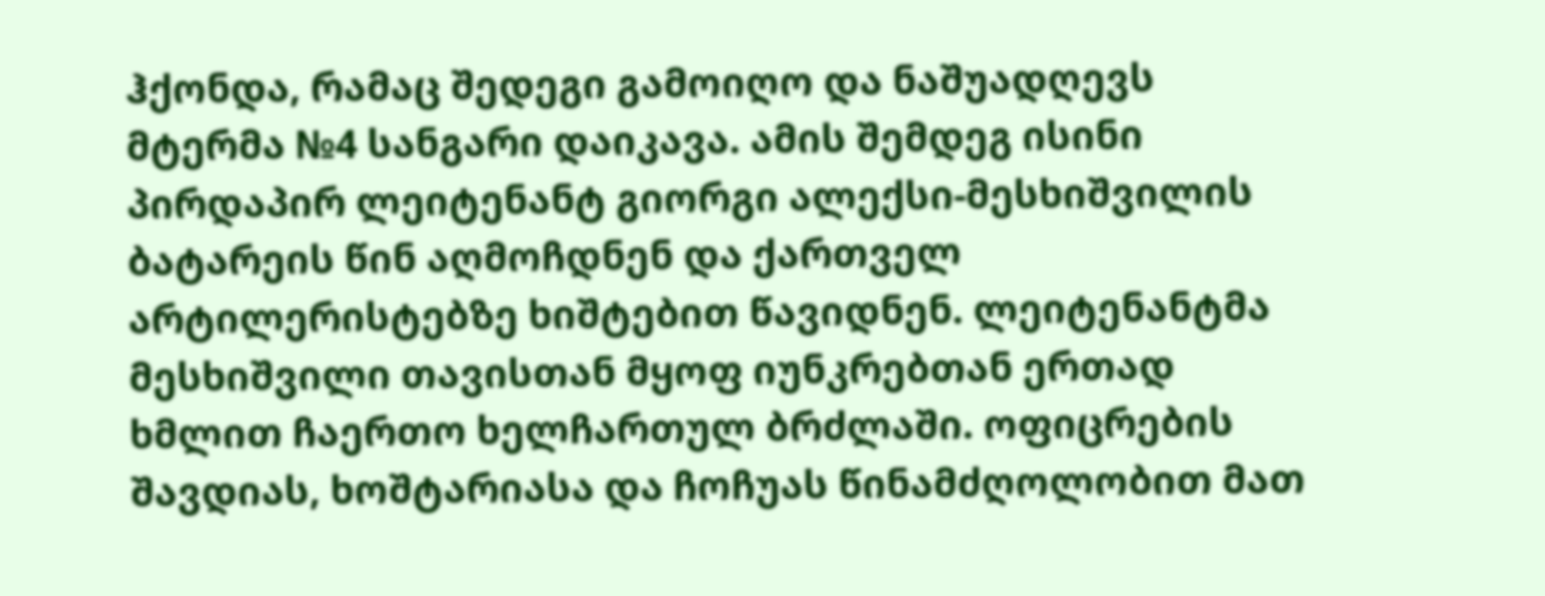ჰქონდა, რამაც შედეგი გამოიღო და ნაშუადღევს მტერმა №4 სანგარი დაიკავა. ამის შემდეგ ისინი პირდაპირ ლეიტენანტ გიორგი ალექსი-მესხიშვილის ბატარეის წინ აღმოჩდნენ და ქართველ არტილერისტებზე ხიშტებით წავიდნენ. ლეიტენანტმა მესხიშვილი თავისთან მყოფ იუნკრებთან ერთად ხმლით ჩაერთო ხელჩართულ ბრძლაში. ოფიცრების შავდიას, ხოშტარიასა და ჩოჩუას წინამძღოლობით მათ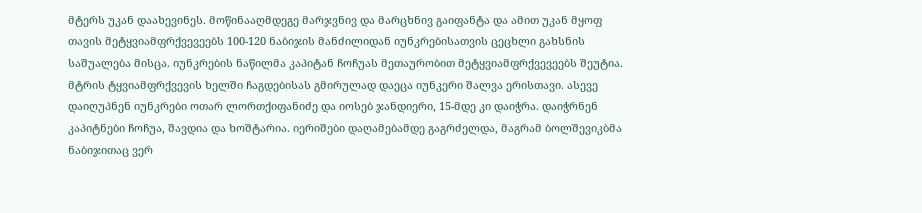მტერს უკან დაახევინეს. მოწინააღმდეგე მარჯვნივ და მარცხნივ გაიფანტა და ამით უკან მყოფ თავის მეტყვიამფრქვევეებს 100-120 ნაბიჯის მანძილიდან იუნკრებისათვის ცეცხლი გახსნის საშუალება მისცა. იუნკრების ნაწილმა კაპიტან ჩოჩუას მეთაურობით მეტყვიამფრქვევეებს შეუტია. მტრის ტყვიამფრქვევის ხელში ჩაგდებისას გმირულად დაეცა იუნკერი შალვა ერისთავი. ასევე დაიღუპნენ იუნკრები ოთარ ლორთქიფანიძე და იოსებ ჯანდიერი, 15-მდე კი დაიჭრა. დაიჭრნენ კაპიტნები ჩოჩუა, შავდია და ხოშტარია. იერიშები დაღამებამდე გაგრძელდა, მაგრამ ბოლშევიკბმა ნაბიჯითაც ვერ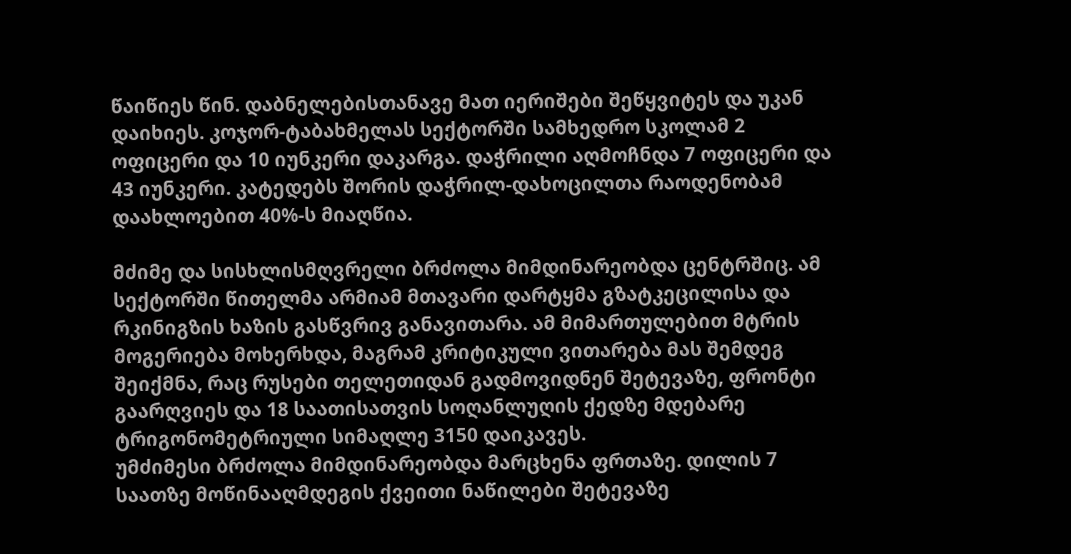წაიწიეს წინ. დაბნელებისთანავე მათ იერიშები შეწყვიტეს და უკან დაიხიეს. კოჯორ-ტაბახმელას სექტორში სამხედრო სკოლამ 2 ოფიცერი და 10 იუნკერი დაკარგა. დაჭრილი აღმოჩნდა 7 ოფიცერი და 43 იუნკერი. კატედებს შორის დაჭრილ-დახოცილთა რაოდენობამ დაახლოებით 40%-ს მიაღწია.

მძიმე და სისხლისმღვრელი ბრძოლა მიმდინარეობდა ცენტრშიც. ამ სექტორში წითელმა არმიამ მთავარი დარტყმა გზატკეცილისა და რკინიგზის ხაზის გასწვრივ განავითარა. ამ მიმართულებით მტრის მოგერიება მოხერხდა, მაგრამ კრიტიკული ვითარება მას შემდეგ შეიქმნა, რაც რუსები თელეთიდან გადმოვიდნენ შეტევაზე, ფრონტი გაარღვიეს და 18 საათისათვის სოღანლუღის ქედზე მდებარე ტრიგონომეტრიული სიმაღლე 3150 დაიკავეს.
უმძიმესი ბრძოლა მიმდინარეობდა მარცხენა ფრთაზე. დილის 7 საათზე მოწინააღმდეგის ქვეითი ნაწილები შეტევაზე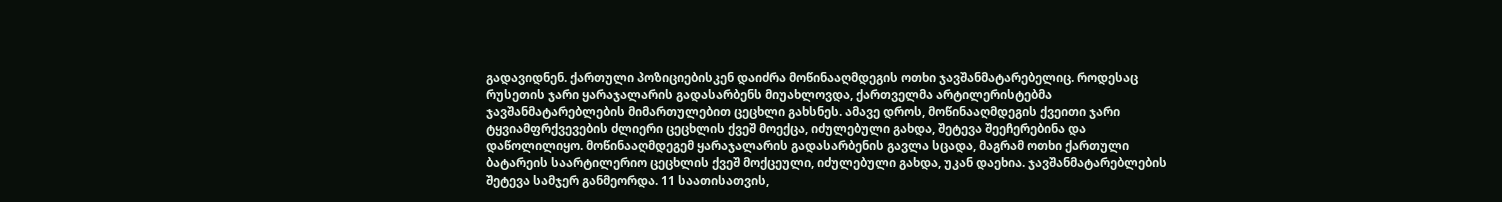გადავიდნენ. ქართული პოზიციებისკენ დაიძრა მოწინააღმდეგის ოთხი ჯავშანმატარებელიც. როდესაც რუსეთის ჯარი ყარაჯალარის გადასარბენს მიუახლოვდა, ქართველმა არტილერისტებმა ჯავშანმატარებლების მიმართულებით ცეცხლი გახსნეს. ამავე დროს, მოწინააღმდეგის ქვეითი ჯარი ტყვიამფრქვევების ძლიერი ცეცხლის ქვეშ მოექცა, იძულებული გახდა, შეტევა შეეჩერებინა და დაწოლილიყო. მოწინააღმდეგემ ყარაჯალარის გადასარბენის გავლა სცადა, მაგრამ ოთხი ქართული ბატარეის საარტილერიო ცეცხლის ქვეშ მოქცეული, იძულებული გახდა, უკან დაეხია. ჯავშანმატარებლების შეტევა სამჯერ განმეორდა. 11 საათისათვის,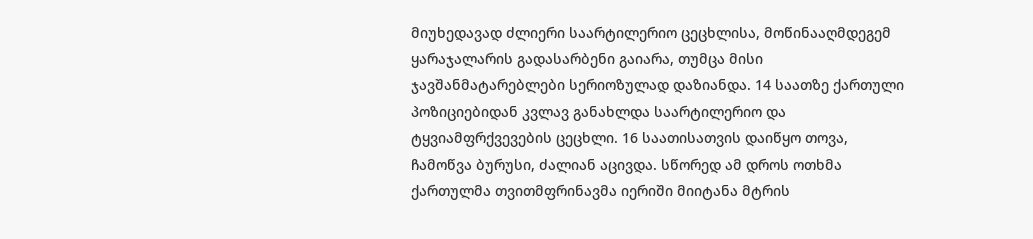მიუხედავად ძლიერი საარტილერიო ცეცხლისა, მოწინააღმდეგემ ყარაჯალარის გადასარბენი გაიარა, თუმცა მისი ჯავშანმატარებლები სერიოზულად დაზიანდა. 14 საათზე ქართული პოზიციებიდან კვლავ განახლდა საარტილერიო და ტყვიამფრქვევების ცეცხლი. 16 საათისათვის დაიწყო თოვა, ჩამოწვა ბურუსი, ძალიან აცივდა. სწორედ ამ დროს ოთხმა ქართულმა თვითმფრინავმა იერიში მიიტანა მტრის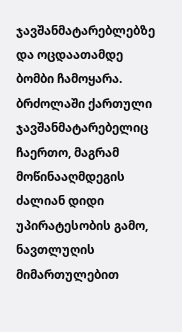ჯავშანმატარებლებზე და ოცდაათამდე ბომბი ჩამოყარა. ბრძოლაში ქართული ჯავშანმატარებელიც ჩაერთო, მაგრამ მოწინააღმდეგის ძალიან დიდი უპირატესობის გამო, ნავთლუღის მიმართულებით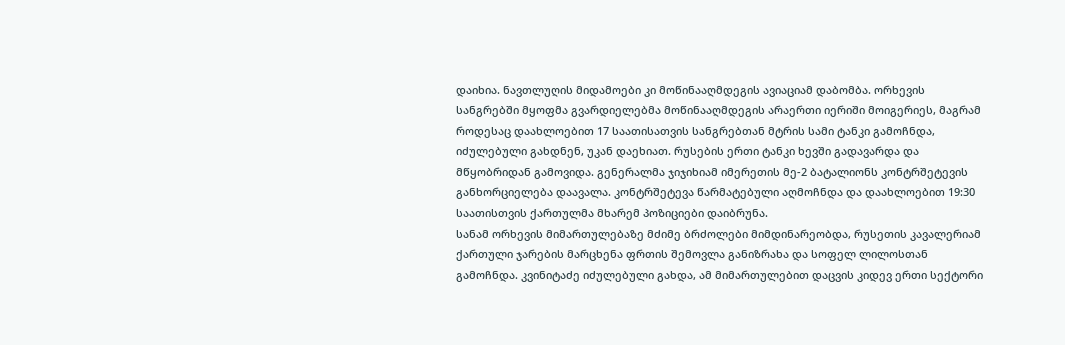დაიხია. ნავთლუღის მიდამოები კი მოწინააღმდეგის ავიაციამ დაბომბა. ორხევის სანგრებში მყოფმა გვარდიელებმა მოწინააღმდეგის არაერთი იერიში მოიგერიეს, მაგრამ როდესაც დაახლოებით 17 საათისათვის სანგრებთან მტრის სამი ტანკი გამოჩნდა, იძულებული გახდნენ, უკან დაეხიათ. რუსების ერთი ტანკი ხევში გადავარდა და მწყობრიდან გამოვიდა. გენერალმა ჯიჯიხიამ იმერეთის მე-2 ბატალიონს კონტრშეტევის განხორციელება დაავალა. კონტრშეტევა წარმატებული აღმოჩნდა და დაახლოებით 19:30 საათისთვის ქართულმა მხარემ პოზიციები დაიბრუნა.
სანამ ორხევის მიმართულებაზე მძიმე ბრძოლები მიმდინარეობდა, რუსეთის კავალერიამ ქართული ჯარების მარცხენა ფრთის შემოვლა განიზრახა და სოფელ ლილოსთან გამოჩნდა. კვინიტაძე იძულებული გახდა, ამ მიმართულებით დაცვის კიდევ ერთი სექტორი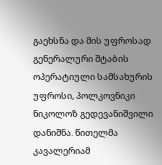გაეხსნა და მის უფროსად გენერალური შტაბის ოპერატიული სამსახურის უფროსი, პოლკოვნიკი ნიკოლოზ გედევანიშვილი დანიშნა. წითელმა კავალერიამ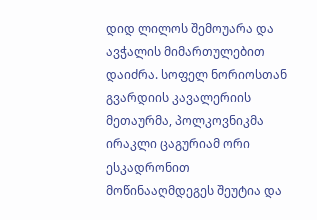დიდ ლილოს შემოუარა და ავჭალის მიმართულებით დაიძრა. სოფელ ნორიოსთან გვარდიის კავალერიის მეთაურმა, პოლკოვნიკმა ირაკლი ცაგურიამ ორი ესკადრონით მოწინააღმდეგეს შეუტია და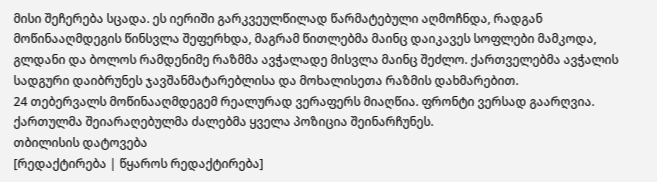მისი შეჩერება სცადა. ეს იერიში გარკვეულწილად წარმატებული აღმოჩნდა, რადგან მოწინააღმდეგის წინსვლა შეფერხდა, მაგრამ წითლებმა მაინც დაიკავეს სოფლები მამკოდა, გლდანი და ბოლოს რამდენიმე რაზმმა ავჭალადე მისვლა მაინც შეძლო. ქართველებმა ავჭალის სადგური დაიბრუნეს ჯავშანმატარებლისა და მოხალისეთა რაზმის დახმარებით.
24 თებერვალს მოწინააღმდეგემ რეალურად ვერაფერს მიაღწია. ფრონტი ვერსად გაარღვია. ქართულმა შეიარაღებულმა ძალებმა ყველა პოზიცია შეინარჩუნეს.
თბილისის დატოვება
[რედაქტირება | წყაროს რედაქტირება]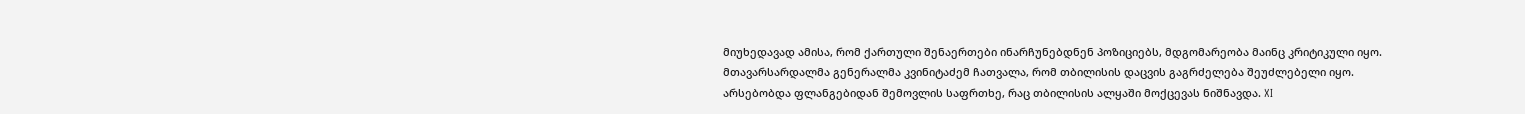მიუხედავად ამისა, რომ ქართული შენაერთები ინარჩუნებდნენ პოზიციებს, მდგომარეობა მაინც კრიტიკული იყო. მთავარსარდალმა გენერალმა კვინიტაძემ ჩათვალა, რომ თბილისის დაცვის გაგრძელება შეუძლებელი იყო. არსებობდა ფლანგებიდან შემოვლის საფრთხე, რაც თბილისის ალყაში მოქცევას ნიშნავდა. XI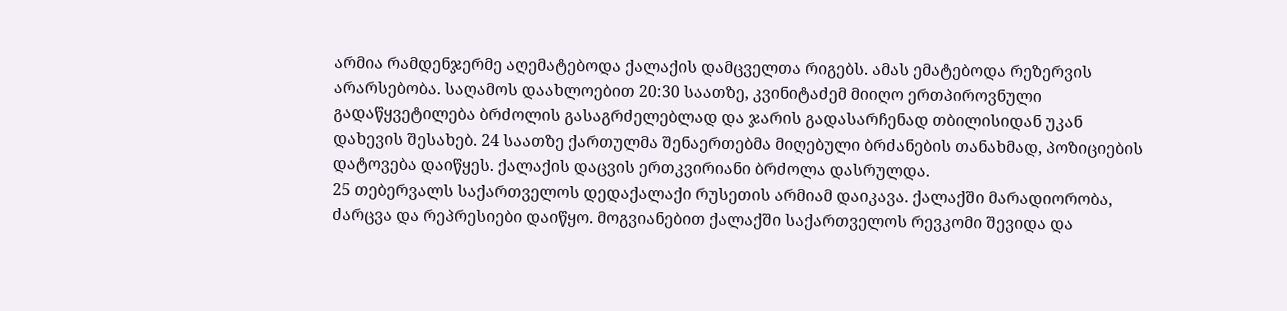არმია რამდენჯერმე აღემატებოდა ქალაქის დამცველთა რიგებს. ამას ემატებოდა რეზერვის არარსებობა. საღამოს დაახლოებით 20:30 საათზე, კვინიტაძემ მიიღო ერთპიროვნული გადაწყვეტილება ბრძოლის გასაგრძელებლად და ჯარის გადასარჩენად თბილისიდან უკან დახევის შესახებ. 24 საათზე ქართულმა შენაერთებმა მიღებული ბრძანების თანახმად, პოზიციების დატოვება დაიწყეს. ქალაქის დაცვის ერთკვირიანი ბრძოლა დასრულდა.
25 თებერვალს საქართველოს დედაქალაქი რუსეთის არმიამ დაიკავა. ქალაქში მარადიორობა, ძარცვა და რეპრესიები დაიწყო. მოგვიანებით ქალაქში საქართველოს რევკომი შევიდა და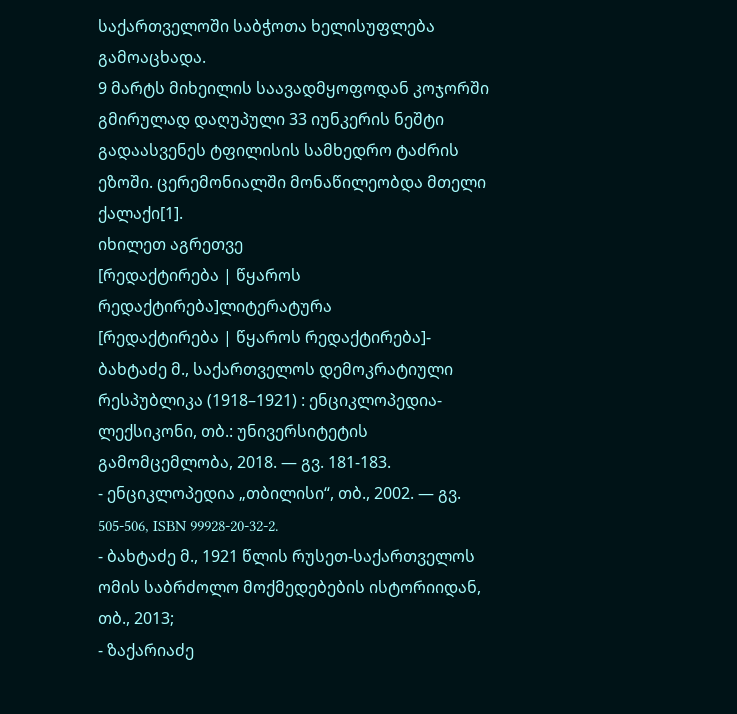საქართველოში საბჭოთა ხელისუფლება გამოაცხადა.
9 მარტს მიხეილის საავადმყოფოდან კოჯორში გმირულად დაღუპული 33 იუნკერის ნეშტი გადაასვენეს ტფილისის სამხედრო ტაძრის ეზოში. ცერემონიალში მონაწილეობდა მთელი ქალაქი[1].
იხილეთ აგრეთვე
[რედაქტირება | წყაროს რედაქტირება]ლიტერატურა
[რედაქტირება | წყაროს რედაქტირება]- ბახტაძე მ., საქართველოს დემოკრატიული რესპუბლიკა (1918–1921) : ენციკლოპედია-ლექსიკონი, თბ.: უნივერსიტეტის გამომცემლობა, 2018. — გვ. 181-183.
- ენციკლოპედია „თბილისი“, თბ., 2002. — გვ. 505-506, ISBN 99928-20-32-2.
- ბახტაძე მ., 1921 წლის რუსეთ-საქართველოს ომის საბრძოლო მოქმედებების ისტორიიდან, თბ., 2013;
- ზაქარიაძე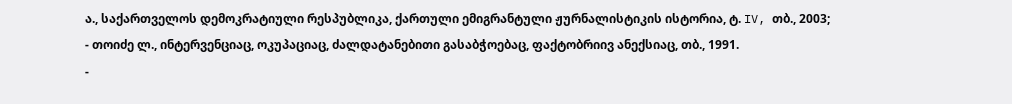ა., საქართველოს დემოკრატიული რესპუბლიკა, ქართული ემიგრანტული ჟურნალისტიკის ისტორია, ტ. IV, თბ., 2003;
- თოიძე ლ., ინტერვენციაც, ოკუპაციაც, ძალდატანებითი გასაბჭოებაც, ფაქტობრიივ ანექსიაც, თბ., 1991.
-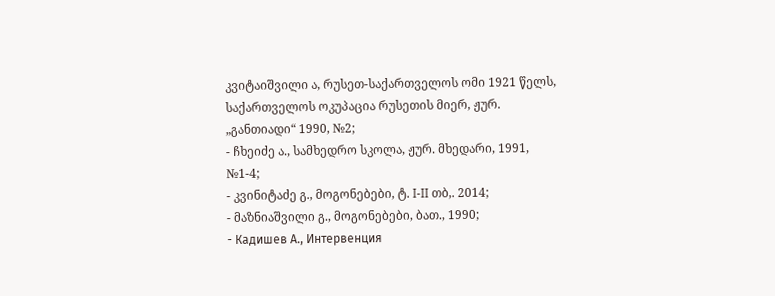კვიტაიშვილი ა, რუსეთ-საქართველოს ომი 1921 წელს, საქართველოს ოკუპაცია რუსეთის მიერ, ჟურ. „განთიადი“ 1990, №2;
- ჩხეიძე ა., სამხედრო სკოლა, ჟურ. მხედარი, 1991, №1-4;
- კვინიტაძე გ., მოგონებები, ტ. I-II თბ,. 2014;
- მაზნიაშვილი გ., მოგონებები, ბათ., 1990;
- Кадишев А., Интервенция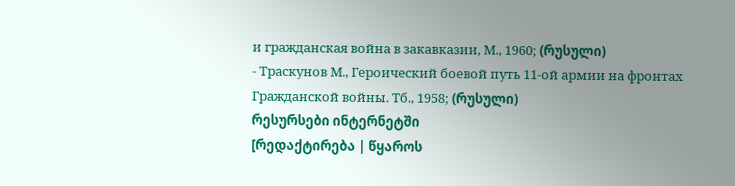и гражданская война в закавкaзии, М., 1960; (რუსული)
- Траскунов М., Героический боевой путь 11-ой армии на фронтах Гражданской войны. Тб., 1958; (რუსული)
რესურსები ინტერნეტში
[რედაქტირება | წყაროს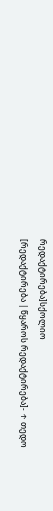რედაქტირება]სქოლიო
[რედაქტირება | წყაროს რედაქტირება]- ↑ თედო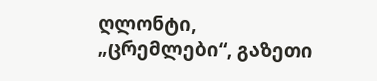ღლონტი, „ცრემლები“, გაზეთი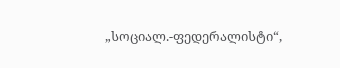„სოციალ.-ფედერალისტი“,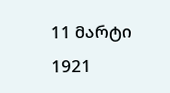11 მარტი 1921